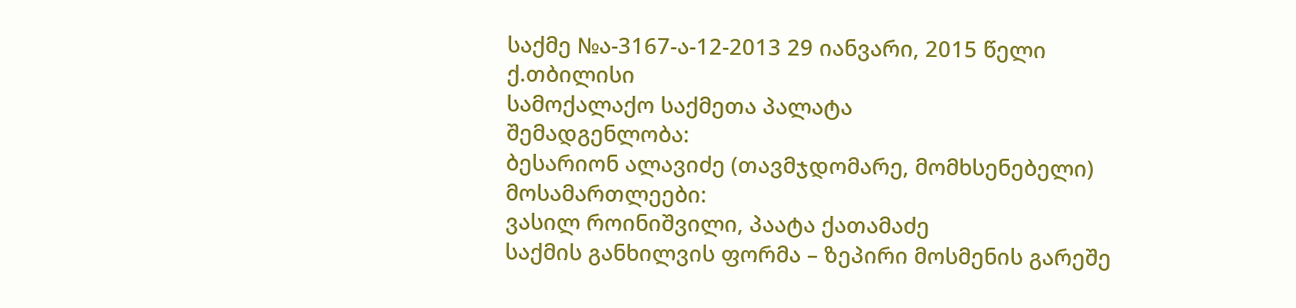საქმე №ა-3167-ა-12-2013 29 იანვარი, 2015 წელი
ქ.თბილისი
სამოქალაქო საქმეთა პალატა
შემადგენლობა:
ბესარიონ ალავიძე (თავმჯდომარე, მომხსენებელი)
მოსამართლეები:
ვასილ როინიშვილი, პაატა ქათამაძე
საქმის განხილვის ფორმა – ზეპირი მოსმენის გარეშე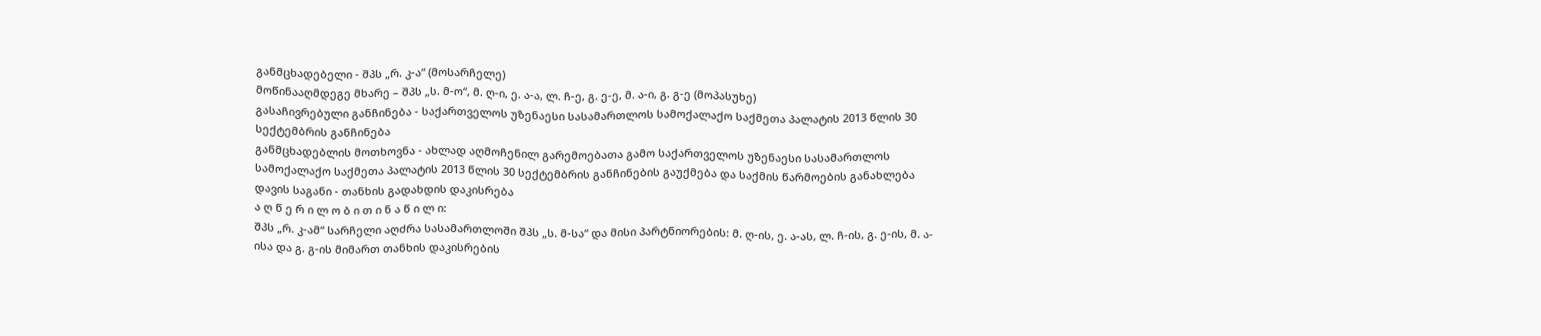განმცხადებელი - შპს „რ. კ-ა“ (მოსარჩელე)
მოწინააღმდეგე მხარე – შპს „ს. მ-ო“, მ. ღ-ი, ე. ა-ა, ლ. ჩ-ე, გ. ე-ე, მ. ა-ი, გ. გ-ე (მოპასუხე)
გასაჩივრებული განჩინება - საქართველოს უზენაესი სასამართლოს სამოქალაქო საქმეთა პალატის 2013 წლის 30 სექტემბრის განჩინება
განმცხადებლის მოთხოვნა - ახლად აღმოჩენილ გარემოებათა გამო საქართველოს უზენაესი სასამართლოს სამოქალაქო საქმეთა პალატის 2013 წლის 30 სექტემბრის განჩინების გაუქმება და საქმის წარმოების განახლება
დავის საგანი - თანხის გადახდის დაკისრება
ა ღ წ ე რ ი ლ ო ბ ი თ ი ნ ა წ ი ლ ი:
შპს „რ. კ-ამ“ სარჩელი აღძრა სასამართლოში შპს „ს. მ-სა“ და მისი პარტნიორების: მ. ღ-ის, ე. ა-ას, ლ. ჩ-ის, გ. ე-ის, მ. ა-ისა და გ. გ-ის მიმართ თანხის დაკისრების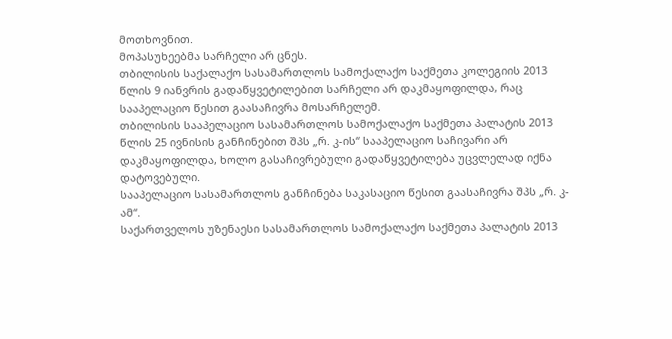მოთხოვნით.
მოპასუხეებმა სარჩელი არ ცნეს.
თბილისის საქალაქო სასამართლოს სამოქალაქო საქმეთა კოლეგიის 2013 წლის 9 იანვრის გადაწყვეტილებით სარჩელი არ დაკმაყოფილდა, რაც სააპელაციო წესით გაასაჩივრა მოსარჩელემ.
თბილისის სააპელაციო სასამართლოს სამოქალაქო საქმეთა პალატის 2013 წლის 25 ივნისის განჩინებით შპს „რ. კ-ის“ სააპელაციო საჩივარი არ დაკმაყოფილდა, ხოლო გასაჩივრებული გადაწყვეტილება უცვლელად იქნა დატოვებული.
სააპელაციო სასამართლოს განჩინება საკასაციო წესით გაასაჩივრა შპს „რ. კ-ამ“.
საქართველოს უზენაესი სასამართლოს სამოქალაქო საქმეთა პალატის 2013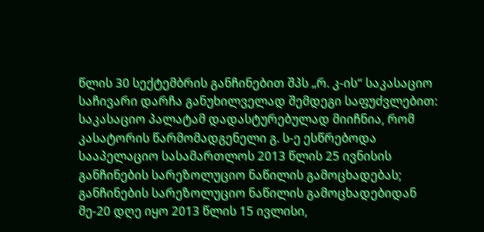წლის 30 სექტემბრის განჩინებით შპს „რ. კ-ის“ საკასაციო საჩივარი დარჩა განუხილველად შემდეგი საფუძვლებით:
საკასაციო პალატამ დადასტურებულად მიიჩნია, რომ კასატორის წარმომადგენელი გ. ს-ე ესწრებოდა სააპელაციო სასამართლოს 2013 წლის 25 ივნისის განჩინების სარეზოლუციო ნაწილის გამოცხადებას;
განჩინების სარეზოლუციო ნაწილის გამოცხადებიდან მე-20 დღე იყო 2013 წლის 15 ივლისი,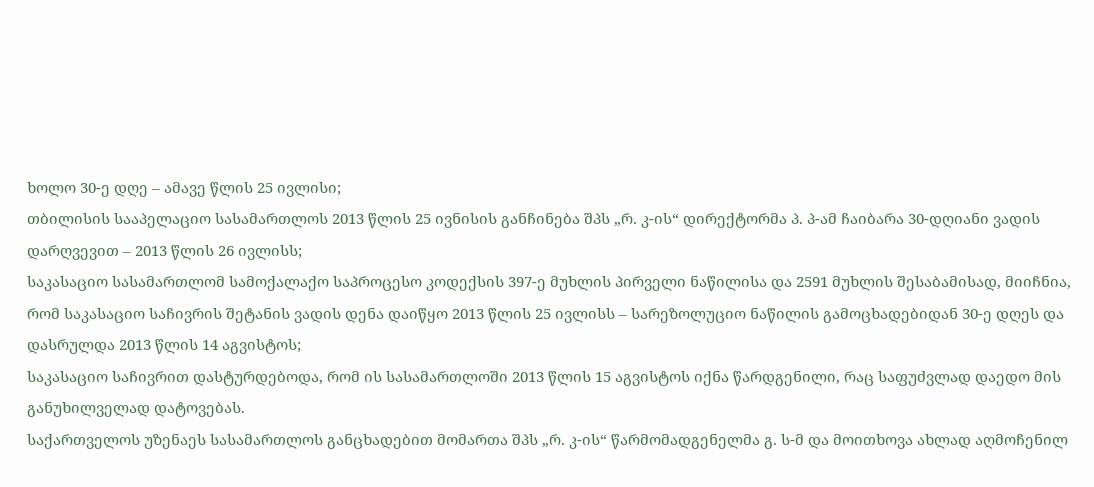ხოლო 30-ე დღე – ამავე წლის 25 ივლისი;
თბილისის სააპელაციო სასამართლოს 2013 წლის 25 ივნისის განჩინება შპს „რ. კ-ის“ დირექტორმა პ. პ-ამ ჩაიბარა 30-დღიანი ვადის დარღვევით – 2013 წლის 26 ივლისს;
საკასაციო სასამართლომ სამოქალაქო საპროცესო კოდექსის 397-ე მუხლის პირველი ნაწილისა და 2591 მუხლის შესაბამისად, მიიჩნია, რომ საკასაციო საჩივრის შეტანის ვადის დენა დაიწყო 2013 წლის 25 ივლისს – სარეზოლუციო ნაწილის გამოცხადებიდან 30-ე დღეს და დასრულდა 2013 წლის 14 აგვისტოს;
საკასაციო საჩივრით დასტურდებოდა, რომ ის სასამართლოში 2013 წლის 15 აგვისტოს იქნა წარდგენილი, რაც საფუძვლად დაედო მის განუხილველად დატოვებას.
საქართველოს უზენაეს სასამართლოს განცხადებით მომართა შპს „რ. კ-ის“ წარმომადგენელმა გ. ს-მ და მოითხოვა ახლად აღმოჩენილ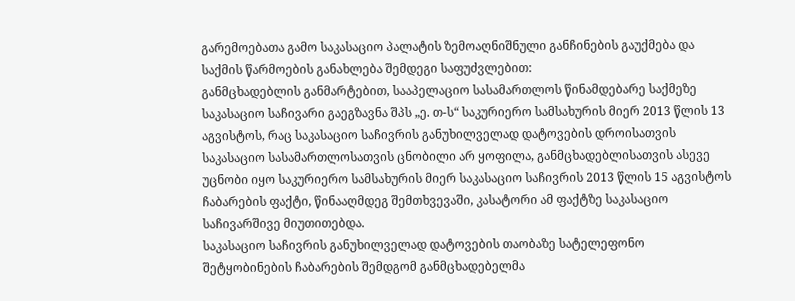გარემოებათა გამო საკასაციო პალატის ზემოაღნიშნული განჩინების გაუქმება და საქმის წარმოების განახლება შემდეგი საფუძვლებით:
განმცხადებლის განმარტებით, სააპელაციო სასამართლოს წინამდებარე საქმეზე საკასაციო საჩივარი გაეგზავნა შპს „ე. თ-ს“ საკურიერო სამსახურის მიერ 2013 წლის 13 აგვისტოს, რაც საკასაციო საჩივრის განუხილველად დატოვების დროისათვის საკასაციო სასამართლოსათვის ცნობილი არ ყოფილა, განმცხადებლისათვის ასევე უცნობი იყო საკურიერო სამსახურის მიერ საკასაციო საჩივრის 2013 წლის 15 აგვისტოს ჩაბარების ფაქტი, წინააღმდეგ შემთხვევაში, კასატორი ამ ფაქტზე საკასაციო საჩივარშივე მიუთითებდა.
საკასაციო საჩივრის განუხილველად დატოვების თაობაზე სატელეფონო შეტყობინების ჩაბარების შემდგომ განმცხადებელმა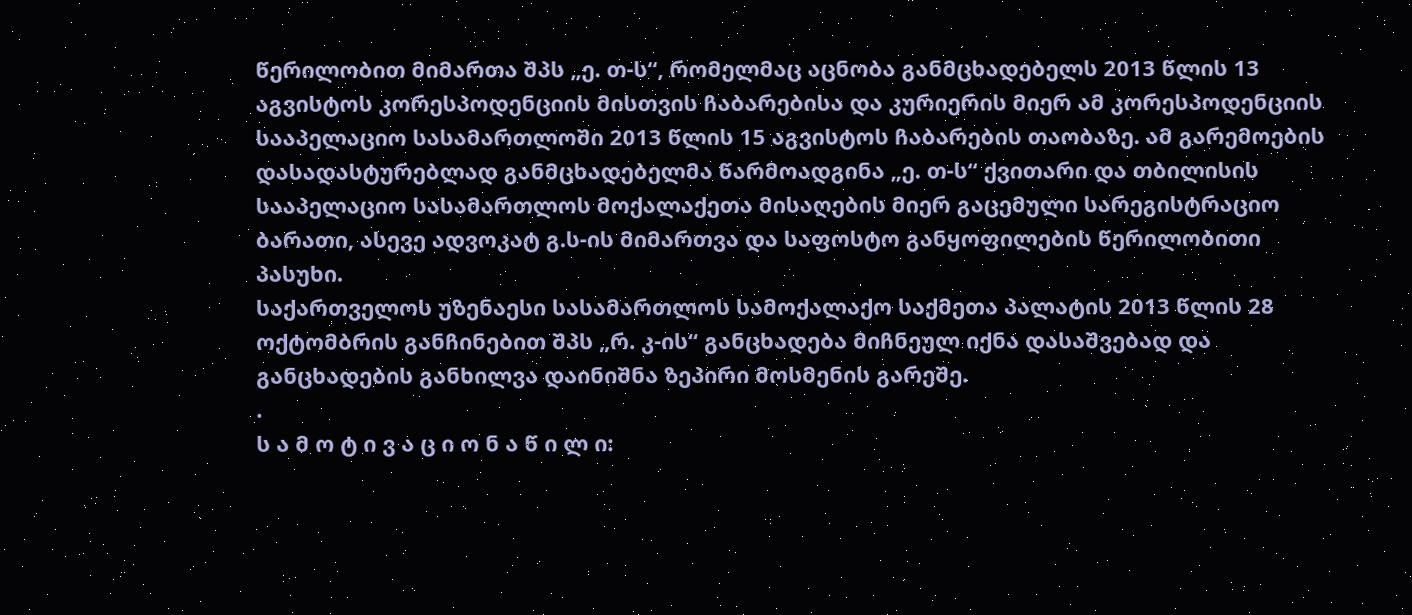წერილობით მიმართა შპს „ე. თ-ს“, რომელმაც აცნობა განმცხადებელს 2013 წლის 13 აგვისტოს კორესპოდენციის მისთვის ჩაბარებისა და კურიერის მიერ ამ კორესპოდენციის სააპელაციო სასამართლოში 2013 წლის 15 აგვისტოს ჩაბარების თაობაზე. ამ გარემოების დასადასტურებლად განმცხადებელმა წარმოადგინა „ე. თ-ს“ ქვითარი და თბილისის სააპელაციო სასამართლოს მოქალაქეთა მისაღების მიერ გაცემული სარეგისტრაციო ბარათი, ასევე ადვოკატ გ.ს-ის მიმართვა და საფოსტო განყოფილების წერილობითი პასუხი.
საქართველოს უზენაესი სასამართლოს სამოქალაქო საქმეთა პალატის 2013 წლის 28 ოქტომბრის განჩინებით შპს „რ. კ-ის“ განცხადება მიჩნეულ იქნა დასაშვებად და განცხადების განხილვა დაინიშნა ზეპირი მოსმენის გარეშე.
.
ს ა მ ო ტ ი ვ ა ც ი ო ნ ა წ ი ლ ი: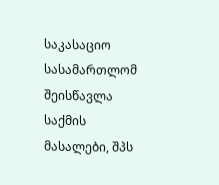საკასაციო სასამართლომ შეისწავლა საქმის მასალები, შპს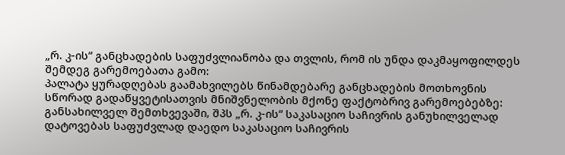„რ. კ-ის“ განცხადების საფუძვლიანობა და თვლის, რომ ის უნდა დაკმაყოფილდეს შემდეგ გარემოებათა გამო:
პალატა ყურადღებას გაამახვილებს წინამდებარე განცხადების მოთხოვნის სწორად გადაწყვეტისათვის მნიშვნელობის მქონე ფაქტობრივ გარემოებებზე: განსახილველ შემთხვევაში, შპს „რ. კ-ის“ საკასაციო საჩივრის განუხილველად დატოვებას საფუძვლად დაედო საკასაციო საჩივრის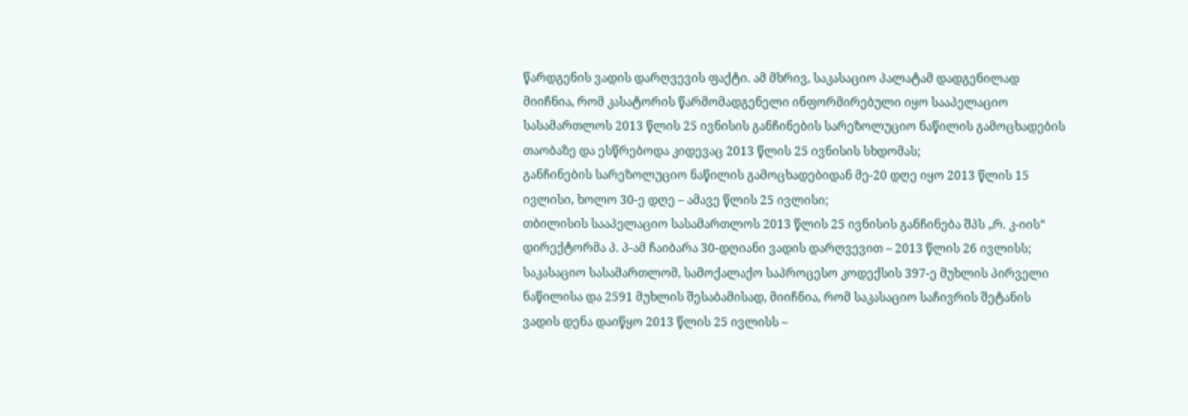წარდგენის ვადის დარღვევის ფაქტი. ამ მხრივ, საკასაციო პალატამ დადგენილად მიიჩნია, რომ კასატორის წარმომადგენელი ინფორმირებული იყო სააპელაციო სასამართლოს 2013 წლის 25 ივნისის განჩინების სარეზოლუციო ნაწილის გამოცხადების თაობაზე და ესწრებოდა კიდევაც 2013 წლის 25 ივნისის სხდომას;
განჩინების სარეზოლუციო ნაწილის გამოცხადებიდან მე-20 დღე იყო 2013 წლის 15 ივლისი, ხოლო 30-ე დღე – ამავე წლის 25 ივლისი;
თბილისის სააპელაციო სასამართლოს 2013 წლის 25 ივნისის განჩინება შპს „რ. კ-იის“ დირექტორმა პ. პ-ამ ჩაიბარა 30-დღიანი ვადის დარღვევით – 2013 წლის 26 ივლისს;
საკასაციო სასამართლომ, სამოქალაქო საპროცესო კოდექსის 397-ე მუხლის პირველი ნაწილისა და 2591 მუხლის შესაბამისად, მიიჩნია, რომ საკასაციო საჩივრის შეტანის ვადის დენა დაიწყო 2013 წლის 25 ივლისს –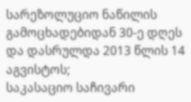სარეზოლუციო ნაწილის გამოცხადებიდან 30-ე დღეს და დასრულდა 2013 წლის 14 აგვისტოს;
საკასაციო საჩივარი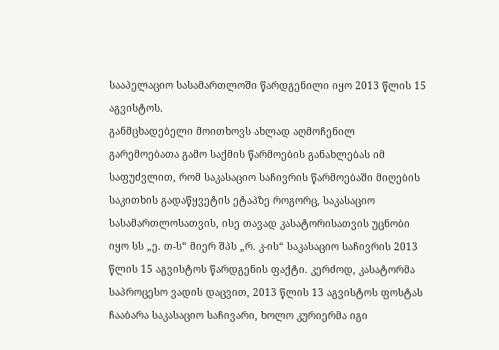სააპელაციო სასამართლოში წარდგენილი იყო 2013 წლის 15 აგვისტოს.
განმცხადებელი მოითხოვს ახლად აღმოჩენილ გარემოებათა გამო საქმის წარმოების განახლებას იმ საფუძვლით, რომ საკასაციო საჩივრის წარმოებაში მიღების საკითხის გადაწყვეტის ეტაპზე როგორც, საკასაციო სასამართლოსათვის, ისე თავად კასატორისათვის უცნობი იყო სს „ე. თ-ს“ მიერ შპს „რ. კ-ის“ საკასაციო საჩივრის 2013 წლის 15 აგვისტოს წარდგენის ფაქტი. კერძოდ, კასატორმა საპროცესო ვადის დაცვით, 2013 წლის 13 აგვისტოს ფოსტას ჩააბარა საკასაციო საჩივარი, ხოლო კურიერმა იგი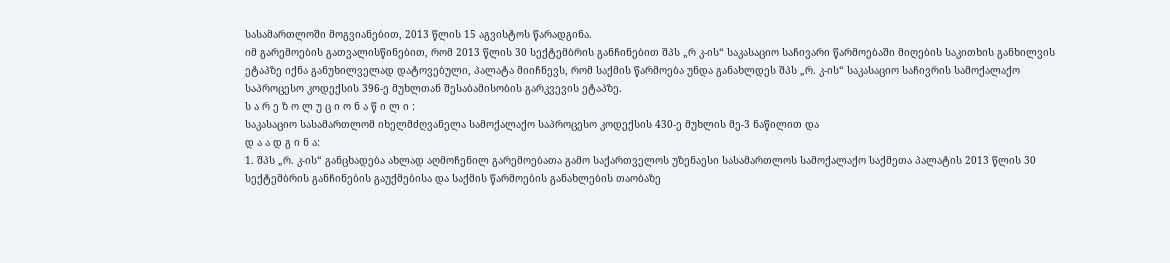სასამართლოში მოგვიანებით, 2013 წლის 15 აგვისტოს წარადგინა.
იმ გარემოების გათვალისწინებით, რომ 2013 წლის 30 სექტემბრის განჩინებით შპს „რ კ-ის“ საკასაციო საჩივარი წარმოებაში მიღების საკითხის განხილვის ეტაპზე იქნა განუხილველად დატოვებული, პალატა მიიჩნევს, რომ საქმის წარმოება უნდა განახლდეს შპს „რ. კ-ის“ საკასაციო საჩივრის სამოქალაქო საპროცესო კოდექსის 396-ე მუხლთან შესაბამისობის გარკვევის ეტაპზე.
ს ა რ ე ზ ო ლ უ ც ი ო ნ ა წ ი ლ ი :
საკასაციო სასამართლომ იხელმძღვანელა სამოქალაქო საპროცესო კოდექსის 430-ე მუხლის მე-3 ნაწილით და
დ ა ა დ გ ი ნ ა:
1. შპს „რ. კ-ის“ განცხადება ახლად აღმოჩენილ გარემოებათა გამო საქართველოს უზენაესი სასამართლოს სამოქალაქო საქმეთა პალატის 2013 წლის 30 სექტემბრის განჩინების გაუქმებისა და საქმის წარმოების განახლების თაობაზე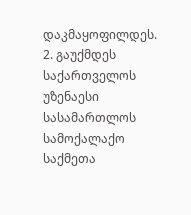დაკმაყოფილდეს.
2. გაუქმდეს საქართველოს უზენაესი სასამართლოს სამოქალაქო საქმეთა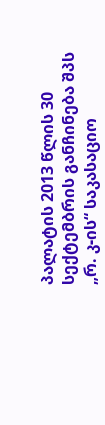პალატის 2013 წლის 30 სექტემბრის განჩინება შპს „რ. კ-ის“ საკასაციო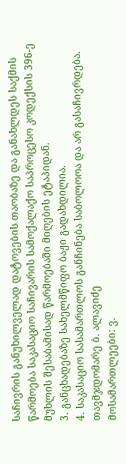საჩივრის განუხილველად დატოვების თაობაზე და განახლდეს საქმის წარმოება საკასაციო საჩივარის სამოქალაქო საპროცესო კოდექსის 396-ე მუხლის შესაბამისად წარმოებაში მიღების ეტაპიდან.
3. განცხადებაზე სახელმწიფო ბაჟი გადახდილია.
4. საკასაციო სასამართლოს განჩინება საბოლოოა და არ გასაჩივრდება.
თავმჯდომარე ბ. ალავიძე
მოსამართლეები: ვ.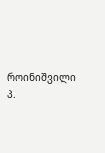როინიშვილი
პ.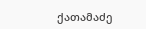ქათამაძე